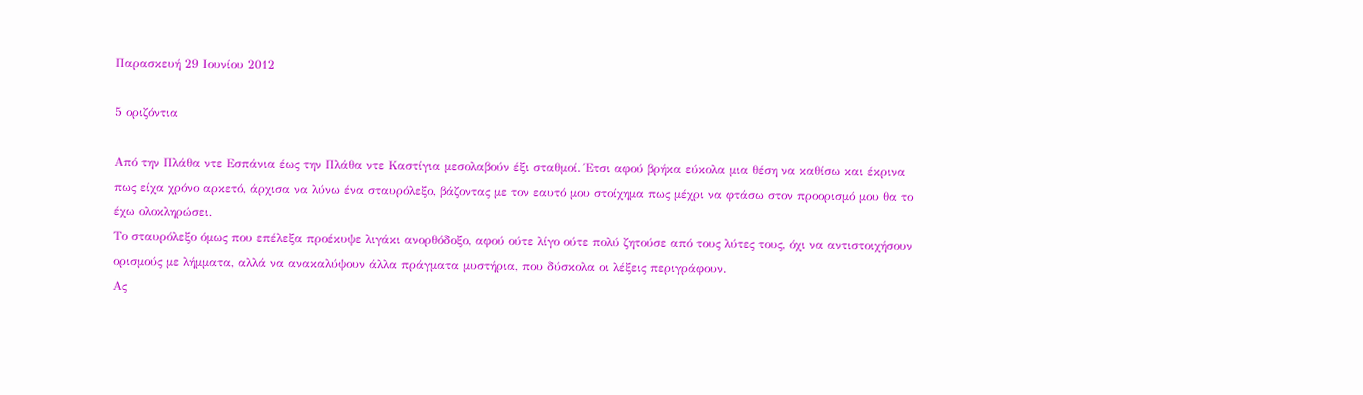Παρασκευή 29 Ιουνίου 2012

5 οριζόντια

Από την Πλάθα ντε Εσπάνια έως την Πλάθα ντε Καστίγια μεσολαβούν έξι σταθμοί. Έτσι αφού βρήκα εύκολα μια θέση να καθίσω και έκρινα πως είχα χρόνο αρκετό, άρχισα να λύνω ένα σταυρόλεξο, βάζοντας με τον εαυτό μου στοίχημα πως μέχρι να φτάσω στον προορισμό μου θα το έχω ολοκληρώσει.
Το σταυρόλεξο όμως που επέλεξα προέκυψε λιγάκι ανορθόδοξο, αφού ούτε λίγο ούτε πολύ ζητούσε από τους λύτες τους, όχι να αντιστοιχήσουν ορισμούς με λήμματα, αλλά να ανακαλύψουν άλλα πράγματα μυστήρια, που δύσκολα οι λέξεις περιγράφουν.
Ας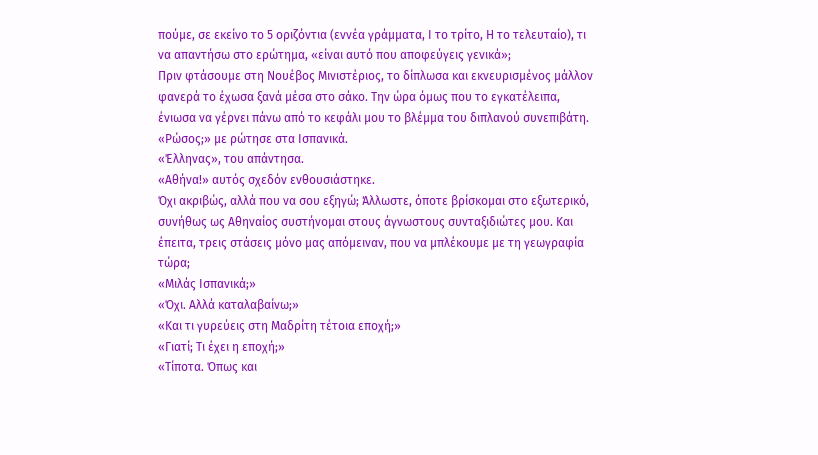πούμε, σε εκείνο το 5 οριζόντια (εννέα γράμματα, Ι το τρίτο, Η το τελευταίο), τι να απαντήσω στο ερώτημα, «είναι αυτό που αποφεύγεις γενικά»;
Πριν φτάσουμε στη Νουέβος Μινιστέριος, το δίπλωσα και εκνευρισμένος μάλλον φανερά το έχωσα ξανά μέσα στο σάκο. Την ώρα όμως που το εγκατέλειπα, ένιωσα να γέρνει πάνω από το κεφάλι μου το βλέμμα του διπλανού συνεπιβάτη.
«Ρώσος;» με ρώτησε στα Ισπανικά.
«Έλληνας», του απάντησα.
«Αθήνα!» αυτός σχεδόν ενθουσιάστηκε.
Όχι ακριβώς, αλλά που να σου εξηγώ; Άλλωστε, όποτε βρίσκομαι στο εξωτερικό, συνήθως ως Αθηναίος συστήνομαι στους άγνωστους συνταξιδιώτες μου. Και έπειτα, τρεις στάσεις μόνο μας απόμειναν, που να μπλέκουμε με τη γεωγραφία τώρα;
«Μιλάς Ισπανικά;»
«Όχι. Αλλά καταλαβαίνω;»
«Και τι γυρεύεις στη Μαδρίτη τέτοια εποχή;»
«Γιατί; Τι έχει η εποχή;»
«Τίποτα. Όπως και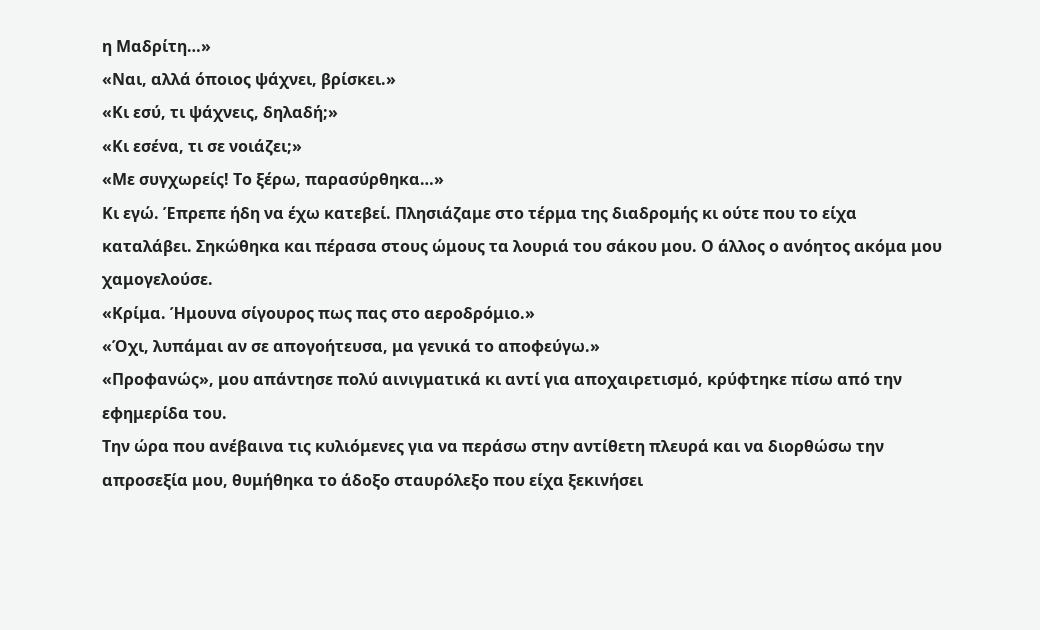η Μαδρίτη…»
«Ναι, αλλά όποιος ψάχνει, βρίσκει.»
«Κι εσύ, τι ψάχνεις, δηλαδή;»
«Κι εσένα, τι σε νοιάζει;»
«Με συγχωρείς! Το ξέρω, παρασύρθηκα…»
Κι εγώ. Έπρεπε ήδη να έχω κατεβεί. Πλησιάζαμε στο τέρμα της διαδρομής κι ούτε που το είχα καταλάβει. Σηκώθηκα και πέρασα στους ώμους τα λουριά του σάκου μου. Ο άλλος ο ανόητος ακόμα μου χαμογελούσε.
«Κρίμα. Ήμουνα σίγουρος πως πας στο αεροδρόμιο.»
«Όχι, λυπάμαι αν σε απογοήτευσα, μα γενικά το αποφεύγω.»
«Προφανώς», μου απάντησε πολύ αινιγματικά κι αντί για αποχαιρετισμό, κρύφτηκε πίσω από την εφημερίδα του.
Την ώρα που ανέβαινα τις κυλιόμενες για να περάσω στην αντίθετη πλευρά και να διορθώσω την απροσεξία μου, θυμήθηκα το άδοξο σταυρόλεξο που είχα ξεκινήσει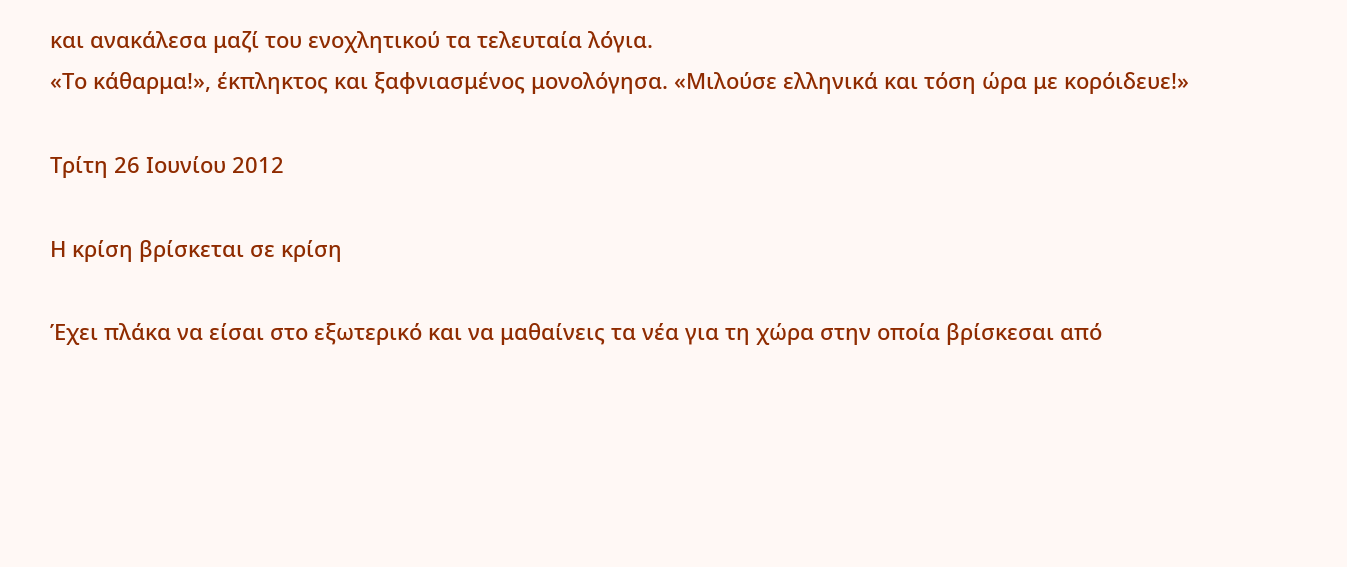και ανακάλεσα μαζί του ενοχλητικού τα τελευταία λόγια.
«Το κάθαρμα!», έκπληκτος και ξαφνιασμένος μονολόγησα. «Μιλούσε ελληνικά και τόση ώρα με κορόιδευε!»

Τρίτη 26 Ιουνίου 2012

Η κρίση βρίσκεται σε κρίση

Έχει πλάκα να είσαι στο εξωτερικό και να μαθαίνεις τα νέα για τη χώρα στην οποία βρίσκεσαι από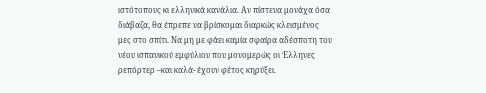ιστότοπους κι ελληνικά κανάλια. Αν πίστευα μονάχα όσα διάβαζα, θα έπρεπε να βρίσκομαι διαρκώς κλεισμένος μες στο σπίτι. Να μη με φάει καμία σφαίρα αδέσποτη του νέου ισπανικού εμφύλιου που μονομερώς οι Έλληνες ρεπόρτερ –και καλά- έχουν φέτος κηρύξει.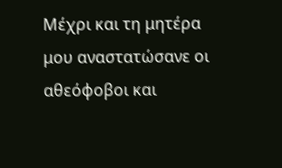Μέχρι και τη μητέρα μου αναστατώσανε οι αθεόφοβοι και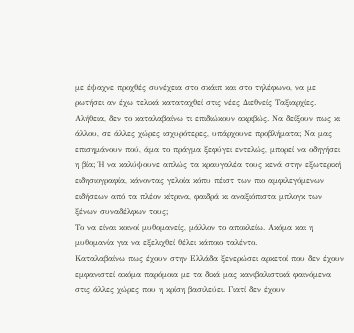με έψαχνε προχθές συνέχεια στο σκάιπ και στο τηλέφωνο, να με ρωτήσει αν έχω τελικά καταταχθεί στις νέες Διεθνείς Ταξιαρχίες.
Αλήθεια, δεν το καταλαβαίνω τι επιδιώκουν ακριβώς. Να δείξουν πως κι άλλου, σε άλλες χώρες ισχυρότερες, υπάρχουνε προβλήματα; Να μας επισημάνουν πού, άμα το πράγμα ξεφύγει εντελώς, μπορεί να οδηγήσει η βία; Ή να καλύψουνε απλώς τα κραυγαλέα τους κενά στην εξωτερική ειδησιογραφία, κάνοντας γελοία κόπυ πέιστ των πιο αμφιλεγόμενων ειδήσεων από τα πλέον κίτρινα, φαιδρά κι αναξιόπιστα μπλογκ των ξένων συναδέλφων τους;
Το να είναι κοινοί μυθομανείς, μάλλον το αποκλείω. Ακόμα και η μυθομανία για να εξελιχθεί θέλει κάποιο ταλέντο.
Καταλαβαίνω πως έχουν στην Ελλάδα ξενερώσει αρκετοί που δεν έχουν εμφανιστεί ακόμα παρόμοια με τα δικά μας κανιβαλιστικά φαινόμενα στις άλλες χώρες που η κρίση βασιλεύει. Γιατί δεν έχουν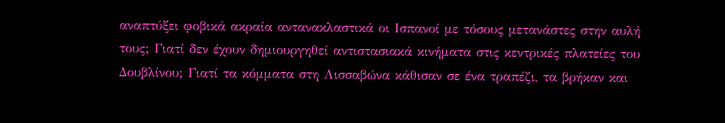αναπτύξει φοβικά ακραία αντανακλαστικά οι Ισπανοί με τόσους μετανάστες στην αυλή τους; Γιατί δεν έχουν δημιουργηθεί αντιστασιακά κινήματα στις κεντρικές πλατείες του Δουβλίνου; Γιατί τα κόμματα στη Λισσαβώνα κάθισαν σε ένα τραπέζι, τα βρήκαν και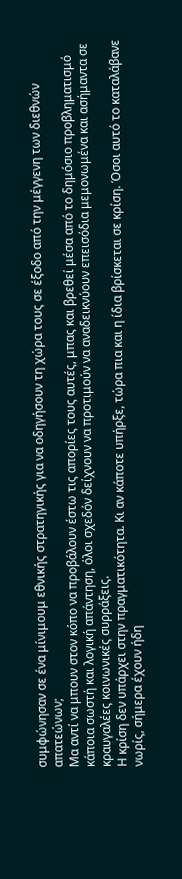συμφώνησαν σε ένα μίνιμουμ εθνικής στρατηγικής για να οδηγήσουν τη χώρα τους σε έξοδο από την μέγγενη των διεθνών απατεώνων;
Μα αντί να μπουν στον κόπο να προβάλουν έστω τις απορίες τους αυτές, μπας και βρεθεί μέσα από το δημόσιο προβληματισμό κάποια σωστή και λογική απάντηση, όλοι σχεδόν δείχνουν να προτιμούν να αναδεικνύουν επεισόδια μεμονωμένα και ασήμαντα σε κραυγαλέες κοινωνικές συρράξεις.
Η κρίση δεν υπάρχει στην πραγματικότητα. Κι αν κάποτε υπήρξε, τώρα πια και η ίδια βρίσκεται σε κρίση. Όσοι αυτό το καταλάβανε νωρίς, σήμερα έχουν ήδη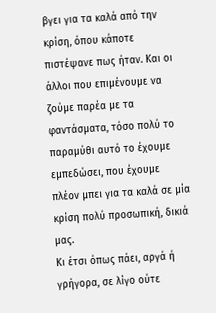βγει για τα καλά από την κρίση, όπου κάποτε πιστέψανε πως ήταν. Και οι άλλοι που επιμένουμε να ζούμε παρέα με τα φαντάσματα, τόσο πολύ το παραμύθι αυτό το έχουμε εμπεδώσει, που έχουμε πλέον μπει για τα καλά σε μία κρίση πολύ προσωπική, δικιά μας.
Κι έτσι όπως πάει, αργά ή γρήγορα, σε λίγο ούτε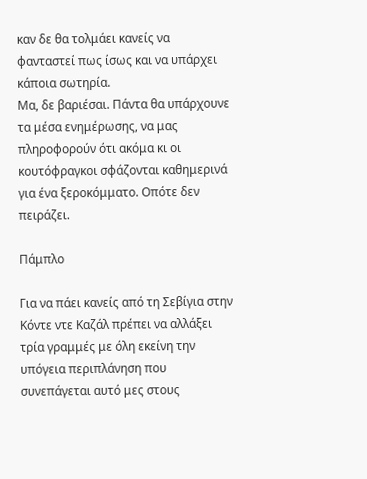καν δε θα τολμάει κανείς να φανταστεί πως ίσως και να υπάρχει κάποια σωτηρία.
Μα, δε βαριέσαι. Πάντα θα υπάρχουνε τα μέσα ενημέρωσης, να μας πληροφορούν ότι ακόμα κι οι κουτόφραγκοι σφάζονται καθημερινά για ένα ξεροκόμματο. Οπότε δεν πειράζει.

Πάμπλο

Για να πάει κανείς από τη Σεβίγια στην Κόντε ντε Καζάλ πρέπει να αλλάξει τρία γραμμές με όλη εκείνη την υπόγεια περιπλάνηση που συνεπάγεται αυτό μες στους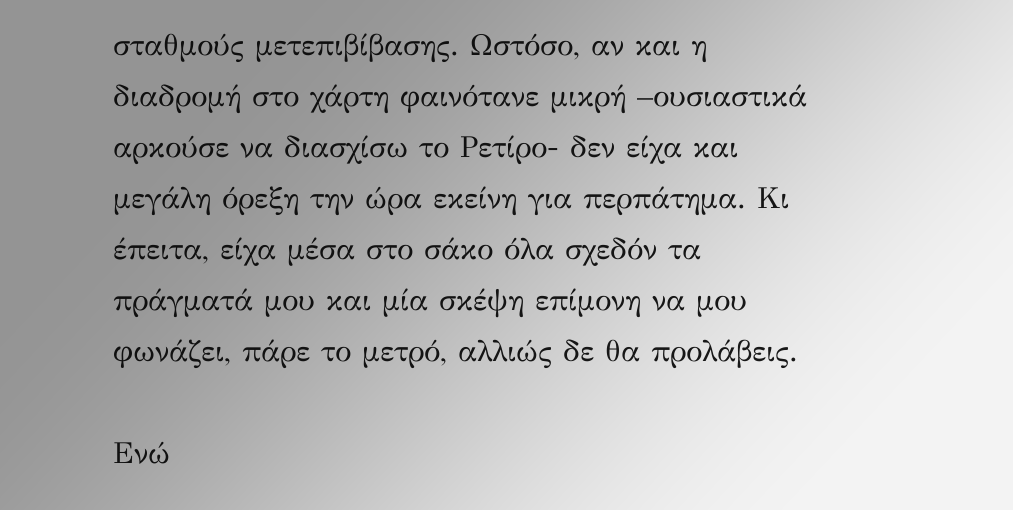σταθμούς μετεπιβίβασης. Ωστόσο, αν και η διαδρομή στο χάρτη φαινότανε μικρή –ουσιαστικά αρκούσε να διασχίσω το Ρετίρο- δεν είχα και μεγάλη όρεξη την ώρα εκείνη για περπάτημα. Κι έπειτα, είχα μέσα στο σάκο όλα σχεδόν τα πράγματά μου και μία σκέψη επίμονη να μου φωνάζει, πάρε το μετρό, αλλιώς δε θα προλάβεις.

Ενώ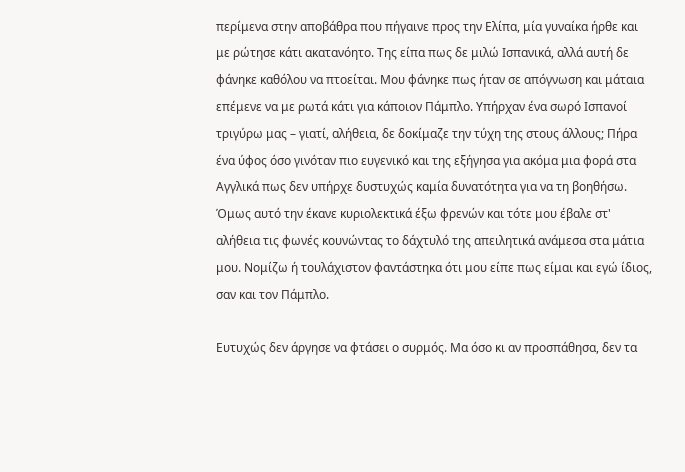περίμενα στην αποβάθρα που πήγαινε προς την Ελίπα, μία γυναίκα ήρθε και με ρώτησε κάτι ακατανόητο. Της είπα πως δε μιλώ Ισπανικά, αλλά αυτή δε φάνηκε καθόλου να πτοείται. Μου φάνηκε πως ήταν σε απόγνωση και μάταια επέμενε να με ρωτά κάτι για κάποιον Πάμπλο. Υπήρχαν ένα σωρό Ισπανοί τριγύρω μας – γιατί, αλήθεια, δε δοκίμαζε την τύχη της στους άλλους; Πήρα ένα ύφος όσο γινόταν πιο ευγενικό και της εξήγησα για ακόμα μια φορά στα Αγγλικά πως δεν υπήρχε δυστυχώς καμία δυνατότητα για να τη βοηθήσω. Όμως αυτό την έκανε κυριολεκτικά έξω φρενών και τότε μου έβαλε στ' αλήθεια τις φωνές κουνώντας το δάχτυλό της απειλητικά ανάμεσα στα μάτια μου. Νομίζω ή τουλάχιστον φαντάστηκα ότι μου είπε πως είμαι και εγώ ίδιος, σαν και τον Πάμπλο.

Ευτυχώς δεν άργησε να φτάσει ο συρμός. Μα όσο κι αν προσπάθησα, δεν τα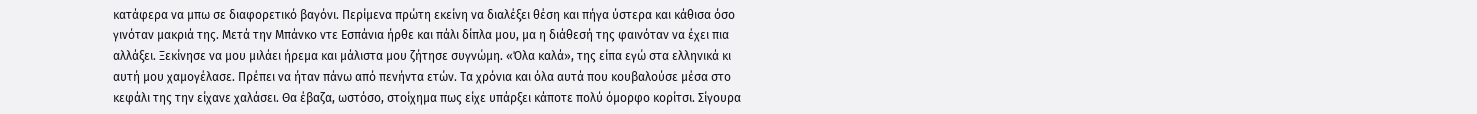κατάφερα να μπω σε διαφορετικό βαγόνι. Περίμενα πρώτη εκείνη να διαλέξει θέση και πήγα ύστερα και κάθισα όσο γινόταν μακριά της. Μετά την Μπάνκο ντε Εσπάνια ήρθε και πάλι δίπλα μου, μα η διάθεσή της φαινόταν να έχει πια αλλάξει. Ξεκίνησε να μου μιλάει ήρεμα και μάλιστα μου ζήτησε συγνώμη. «Όλα καλά», της είπα εγώ στα ελληνικά κι αυτή μου χαμογέλασε. Πρέπει να ήταν πάνω από πενήντα ετών. Τα χρόνια και όλα αυτά που κουβαλούσε μέσα στο κεφάλι της την είχανε χαλάσει. Θα έβαζα, ωστόσο, στοίχημα πως είχε υπάρξει κάποτε πολύ όμορφο κορίτσι. Σίγουρα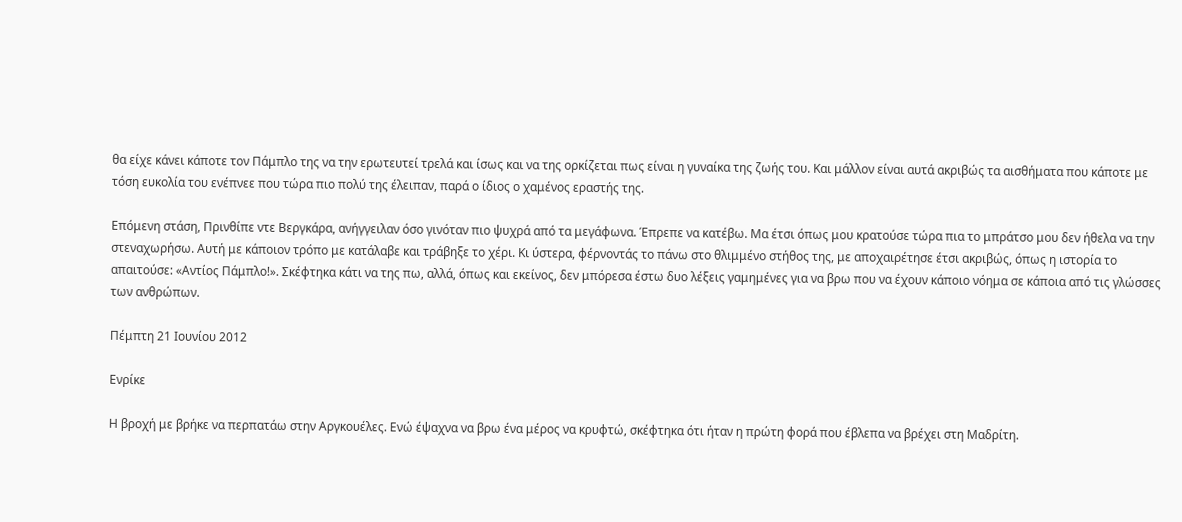θα είχε κάνει κάποτε τον Πάμπλο της να την ερωτευτεί τρελά και ίσως και να της ορκίζεται πως είναι η γυναίκα της ζωής του. Και μάλλον είναι αυτά ακριβώς τα αισθήματα που κάποτε με τόση ευκολία του ενέπνεε που τώρα πιο πολύ της έλειπαν, παρά ο ίδιος ο χαμένος εραστής της.

Επόμενη στάση, Πρινθίπε ντε Βεργκάρα, ανήγγειλαν όσο γινόταν πιο ψυχρά από τα μεγάφωνα. Έπρεπε να κατέβω. Μα έτσι όπως μου κρατούσε τώρα πια το μπράτσο μου δεν ήθελα να την στεναχωρήσω. Αυτή με κάποιον τρόπο με κατάλαβε και τράβηξε το χέρι. Κι ύστερα, φέρνοντάς το πάνω στο θλιμμένο στήθος της, με αποχαιρέτησε έτσι ακριβώς, όπως η ιστορία το απαιτούσε: «Αντίος Πάμπλο!». Σκέφτηκα κάτι να της πω, αλλά, όπως και εκείνος, δεν μπόρεσα έστω δυο λέξεις γαμημένες για να βρω που να έχουν κάποιο νόημα σε κάποια από τις γλώσσες των ανθρώπων.

Πέμπτη 21 Ιουνίου 2012

Ενρίκε

Η βροχή με βρήκε να περπατάω στην Αργκουέλες. Ενώ έψαχνα να βρω ένα μέρος να κρυφτώ, σκέφτηκα ότι ήταν η πρώτη φορά που έβλεπα να βρέχει στη Μαδρίτη.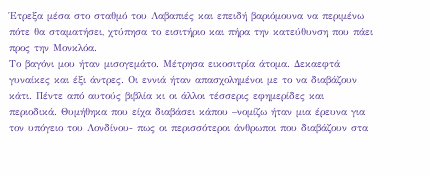Έτρεξα μέσα στο σταθμό του Λαβαπιές και επειδή βαριόμουνα να περιμένω πότε θα σταματήσει, χτύπησα το εισιτήριο και πήρα την κατεύθυνση που πάει προς την Μονκλόα.
Το βαγόνι μου ήταν μισογεμάτο. Μέτρησα εικοσιτρία άτομα. Δεκαεφτά γυναίκες και έξι άντρες. Οι εννιά ήταν απασχολημένοι με το να διαβάζουν κάτι. Πέντε από αυτούς βιβλία κι οι άλλοι τέσσερις εφημερίδες και περιοδικά. Θυμήθηκα που είχα διαβάσει κάπου –νομίζω ήταν μια έρευνα για τον υπόγειο του Λονδίνου- πως οι περισσότεροι άνθρωποι που διαβάζουν στα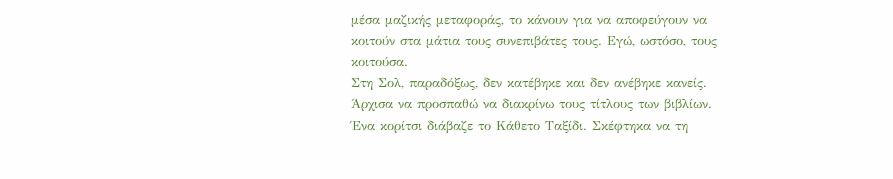μέσα μαζικής μεταφοράς, το κάνουν για να αποφεύγουν να κοιτούν στα μάτια τους συνεπιβάτες τους. Εγώ, ωστόσο, τους κοιτούσα.
Στη Σολ, παραδόξως, δεν κατέβηκε και δεν ανέβηκε κανείς. Άρχισα να προσπαθώ να διακρίνω τους τίτλους των βιβλίων. Ένα κορίτσι διάβαζε το Κάθετο Ταξίδι. Σκέφτηκα να τη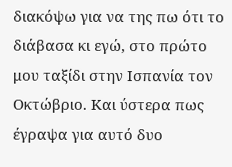διακόψω για να της πω ότι το διάβασα κι εγώ, στο πρώτο μου ταξίδι στην Ισπανία τον Οκτώβριο. Και ύστερα πως έγραψα για αυτό δυο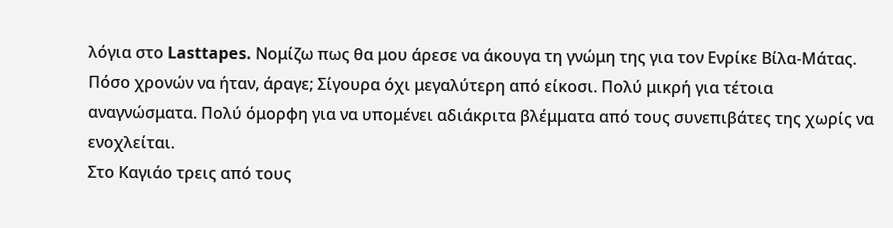λόγια στο Lasttapes. Νομίζω πως θα μου άρεσε να άκουγα τη γνώμη της για τον Ενρίκε Βίλα-Μάτας.
Πόσο χρονών να ήταν, άραγε; Σίγουρα όχι μεγαλύτερη από είκοσι. Πολύ μικρή για τέτοια αναγνώσματα. Πολύ όμορφη για να υπομένει αδιάκριτα βλέμματα από τους συνεπιβάτες της χωρίς να ενοχλείται.
Στο Καγιάο τρεις από τους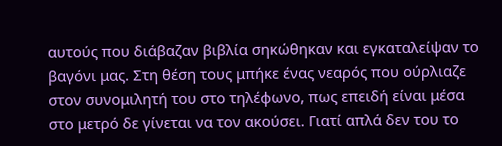αυτούς που διάβαζαν βιβλία σηκώθηκαν και εγκαταλείψαν το βαγόνι μας. Στη θέση τους μπήκε ένας νεαρός που ούρλιαζε στον συνομιλητή του στο τηλέφωνο, πως επειδή είναι μέσα στο μετρό δε γίνεται να τον ακούσει. Γιατί απλά δεν του το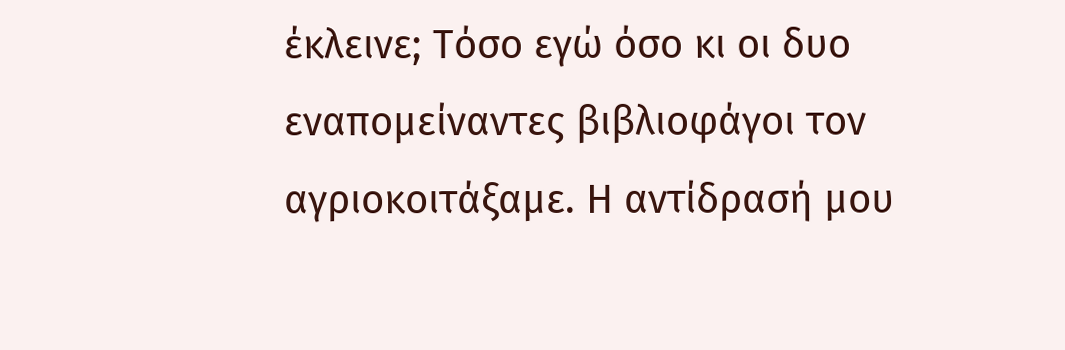έκλεινε; Τόσο εγώ όσο κι οι δυο εναπομείναντες βιβλιοφάγοι τον αγριοκοιτάξαμε. Η αντίδρασή μου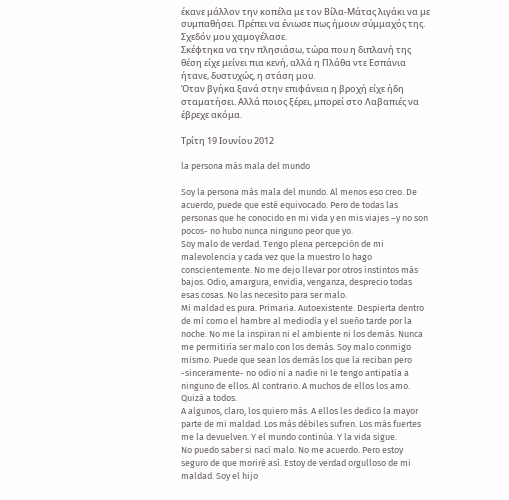έκανε μάλλον την κοπέλα με τον Βίλα-Μάτας λιγάκι να με συμπαθήσει. Πρέπει να ένιωσε πως ήμουν σύμμαχός της. Σχεδόν μου χαμογέλασε.
Σκέφτηκα να την πλησιάσω, τώρα που η διπλανή της θέση είχε μείνει πια κενή, αλλά η Πλάθα ντε Εσπάνια ήτανε, δυστυχώς, η στάση μου.
Όταν βγήκα ξανά στην επιφάνεια η βροχή είχε ήδη σταματήσει. Αλλά ποιος ξέρει, μπορεί στο Λαβαπιές να έβρεχε ακόμα.

Τρίτη 19 Ιουνίου 2012

la persona más mala del mundo

Soy la persona más mala del mundo. Al menos eso creo. De acuerdo, puede que esté equivocado. Pero de todas las personas que he conocido en mi vida y en mis viajes –y no son pocos- no hubo nunca ninguno peor que yo.
Soy malo de verdad. Tengo plena percepción de mi malevolencia y cada vez que la muestro lo hago conscientemente. No me dejo llevar por otros instintos más bajos. Odio, amargura, envidia, venganza, desprecio todas esas cosas. No las necesito para ser malo.
Mi maldad es pura. Primaria. Autoexistente. Despierta dentro de mí como el hambre al mediodía y el sueño tarde por la noche. No me la inspiran ni el ambiente ni los demás. Nunca me permitiría ser malo con los demás. Soy malo conmigo mismo. Puede que sean los demás los que la reciban pero -sinceramente- no odio ni a nadie ni le tengo antipatía a ninguno de ellos. Al contrario. A muchos de ellos los amo. Quizá a todos.
A algunos, claro, los quiero más. A ellos les dedico la mayor parte de mi maldad. Los más débiles sufren. Los más fuertes me la devuelven. Y el mundo continúa. Y la vida sigue.
No puedo saber si nací malo. No me acuerdo. Pero estoy seguro de que moriré así. Estoy de verdad orgulloso de mi maldad. Soy el hijo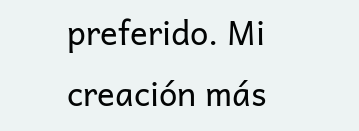preferido. Mi creación más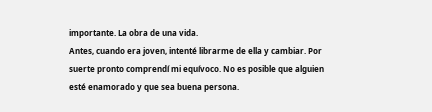importante. La obra de una vida.
Antes, cuando era joven, intenté librarme de ella y cambiar. Por suerte pronto comprendí mi equívoco. No es posible que alguien esté enamorado y que sea buena persona.